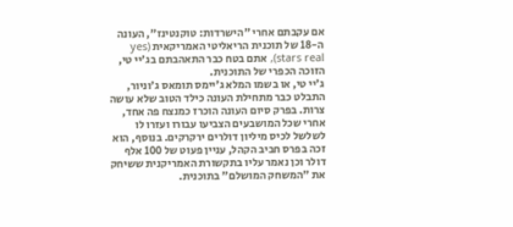אם עקבתם אחרי "הישרדות: טוקנטינז", העונה ה-18 של תוכנית הריאליטי האמריקאית (yes stars real), אתם בטח כבר התאהבתם בג'יי טי, הזוכה הכפרי של התוכנית.
ג'יי טי, או בשמו המלא ג'יימס תומאס ג'וניור, התבלט כבר מתחילת העונה כילד הטוב שלא עושה צרות. בפרק סיום העונה הוכרז כמנצח פה אחד, אחרי שכל המושבעים הצביעו עבורו ועזרו לו לשלשל לכיס מיליון דולרים ירקרקים. בנוסף, הוא זכה בפרס חביב הקהל, עניין פעוט של 100 אלף דולר וכן נאמר עליו בתקשורת האמריקנית ששיחק את "המשחק המושלם" בתוכנית.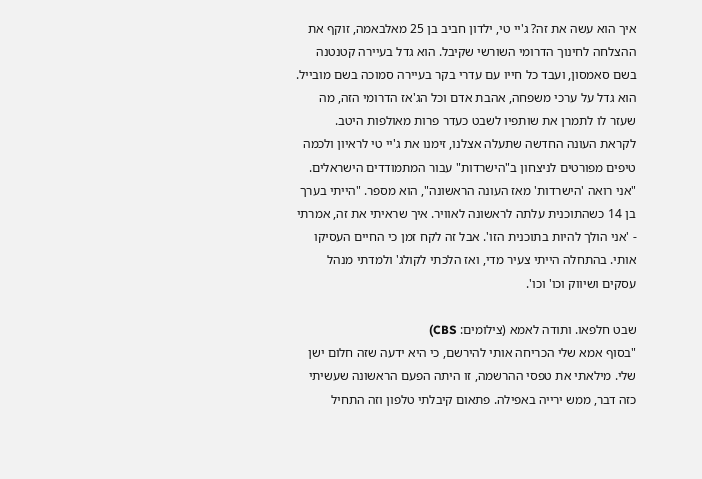איך הוא עשה את זה? ג'יי טי, ילדון חביב בן 25 מאלבאמה, זוקף את ההצלחה לחינוך הדרומי השורשי שקיבל. הוא גדל בעיירה קטנטנה בשם סאמסון, ועבד כל חייו עם עדרי בקר בעיירה סמוכה בשם מובייל. הוא גדל על ערכי משפחה, אהבת אדם וכל הג'אז הדרומי הזה, מה שעזר לו לתמרן את שותפיו לשבט כעדר פרות מאולפות היטב.
לקראת העונה החדשה שתעלה אצלנו, זימנו את ג'יי טי לראיון ולכמה טיפים מפורטים לניצחון ב"הישרדות" עבור המתמודדים הישראלים.
"אני רואה 'הישרדות' מאז העונה הראשונה", הוא מספר. "הייתי בערך בן 14 כשהתוכנית עלתה לראשונה לאוויר. איך שראיתי את זה, אמרתי - 'אני הולך להיות בתוכנית הזו'. אבל זה לקח זמן כי החיים העסיקו אותי. בהתחלה הייתי צעיר מדי, ואז הלכתי לקולג' ולמדתי מנהל עסקים ושיווק וכו' וכו'.

שבט חלפאו. ותודה לאמא (צילומים: CBS)
"בסוף אמא שלי הכריחה אותי להירשם, כי היא ידעה שזה חלום ישן שלי. מילאתי את טפסי ההרשמה, זו היתה הפעם הראשונה שעשיתי כזה דבר, ממש ירייה באפילה. פתאום קיבלתי טלפון וזה התחיל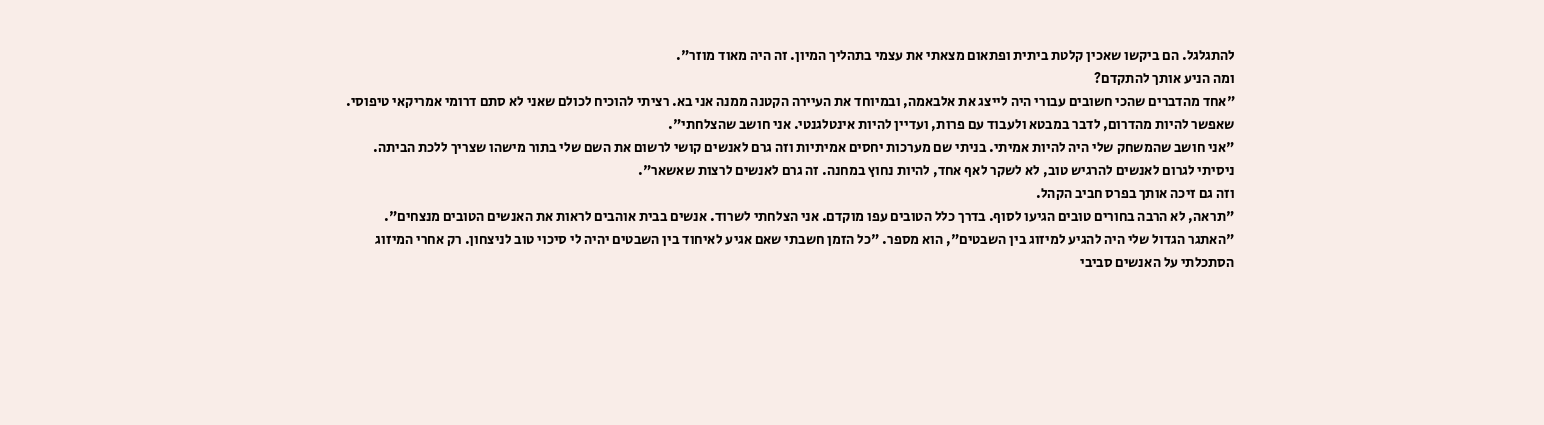להתגלגל. הם ביקשו שאכין קלטת ביתית ופתאום מצאתי את עצמי בתהליך המיון. זה היה מאוד מוזר".
ומה הניע אותך להתקדם?
"אחד מהדברים שהכי חשובים עבורי היה לייצג את אלבאמה, ובמיוחד את העיירה הקטנה ממנה אני בא. רציתי להוכיח לכולם שאני לא סתם דרומי אמריקאי טיפוסי. שאפשר להיות מהדרום, לדבר במבטא ולעבוד עם פרות, ועדיין להיות אינטלגנטי. אני חושב שהצלחתי".
"אני חושב שהמשחק שלי היה להיות אמיתי. בניתי שם מערכות יחסים אמיתיות וזה גרם לאנשים קושי לרשום את השם שלי בתור מישהו שצריך ללכת הביתה. ניסיתי לגרום לאנשים להרגיש טוב, לא לשקר לאף אחד, להיות נחוץ במחנה. זה גרם לאנשים לרצות שאשאר".
וזה גם זיכה אותך בפרס חביב הקהל.
"תראה, לא הרבה בחורים טובים הגיעו לסוף. בדרך כלל הטובים עפו מוקדם. אני הצלחתי לשרוד. אנשים בבית אוהבים לראות את האנשים הטובים מנצחים".
"האתגר הגדול שלי היה להגיע למיזוג בין השבטים", הוא מספר. "כל הזמן חשבתי שאם אגיע לאיחוד בין השבטים יהיה לי סיכוי טוב לניצחון. רק אחרי המיזוג הסתכלתי על האנשים סביבי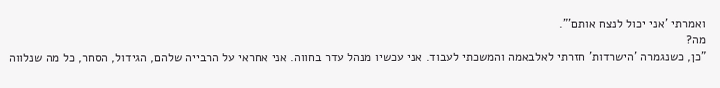ואמרתי 'אני יכול לנצח אותם'".
מה?
"כן, כשנגמרה 'הישרדות' חזרתי לאלבאמה והמשכתי לעבוד. אני עכשיו מנהל עדר בחווה. אני אחראי על הרבייה שלהם, הגידול, הסחר, כל מה שנלווה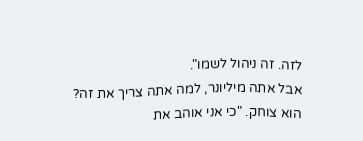לזה. זה ניהול לשמו".
אבל אתה מיליונר, למה אתה צריך את זה?
הוא צוחק. "כי אני אוהב את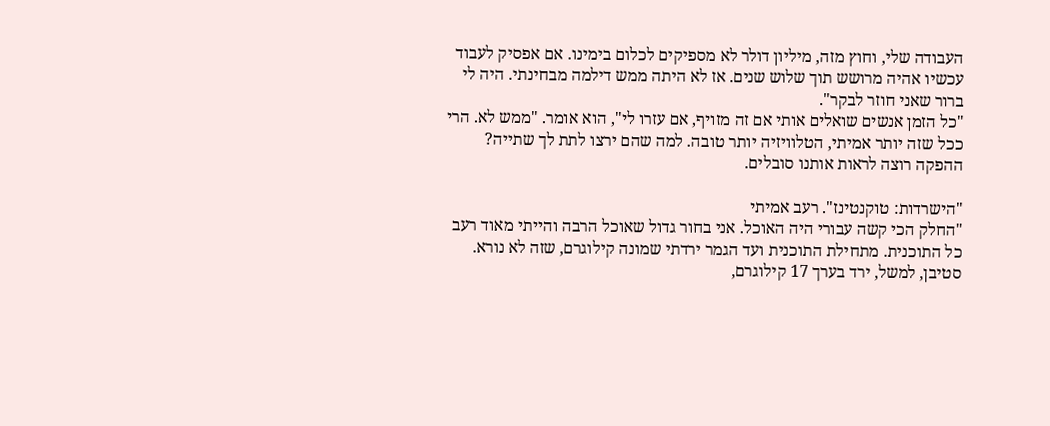העבודה שלי, וחוץ מזה, מיליון דולר לא מספיקים לכלום בימינו. אם אפסיק לעבוד עכשיו אהיה מרושש תוך שלוש שנים. אז לא היתה ממש דילמה מבחינתי. היה לי ברור שאני חוזר לבקר".
"כל הזמן אנשים שואלים אותי אם זה מזויף, אם עזרו לי", הוא אומר. "ממש לא. הרי ככל שזה יותר אמיתי, הטלוויזיה יותר טובה. למה שהם ירצו לתת לך שתייה? ההפקה רוצה לראות אותנו סובלים.

"הישרדות: טוקנטינז". רעב אמיתי
"החלק הכי קשה עבורי היה האוכל. אני בחור גדול שאוכל הרבה והייתי מאוד רעב כל התוכנית. מתחילת התוכנית ועד הגמר ירדתי שמונה קילוגרם, שזה לא נורא. סטיבן, למשל, ירד בערך 17 קילוגרם,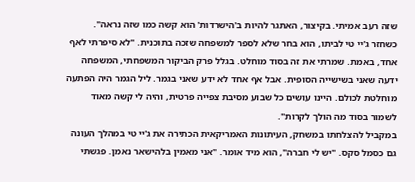שזה רעב אמיתי. בקיצור, האתגר להיות ב'הישרדות' הוא קשה כמו שזה נראה".
כשחזר ג'יי טי לביתו, הוא בחר שלא לספר למשפחה שזכה בתוכנית. "לא סיפרתי לאף אחד, באמת. שמרתי את זה בסוד מוחלט. בגלל פרק הביקור המשפחתי, המשפחה ידעה שאני בשישייה הסופית. אבל אף אחד לא ידע שאני בגמר. ליל הגמר היה הפתעה מוחלטת לכולם. היינו עושים כל שבוע מסיבת צפייה פרטית, והיה לי קשה מאוד לשמור בסוד מה הולך לקרות".
במקביל להצלחתו במשחק, העיתונות האמריקאית הכתירה את ג'יי טי במהלך העונה גם כסמל סקס. "יש לי חברה", הוא מיד אומר. "אני מאמין בלהישאר נאמן. פגשתי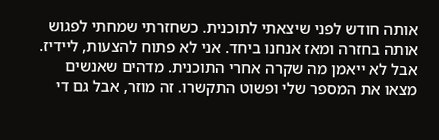אותה חודש לפני שיצאתי לתוכנית. כשחזרתי שמחתי לפגוש אותה בחזרה ומאז אנחנו ביחד. אני לא פתוח להצעות, ליידיז. אבל לא ייאמן מה שקרה אחרי התוכנית. מדהים שאנשים מצאו את המספר שלי ופשוט התקשרו. זה מוזר, אבל גם די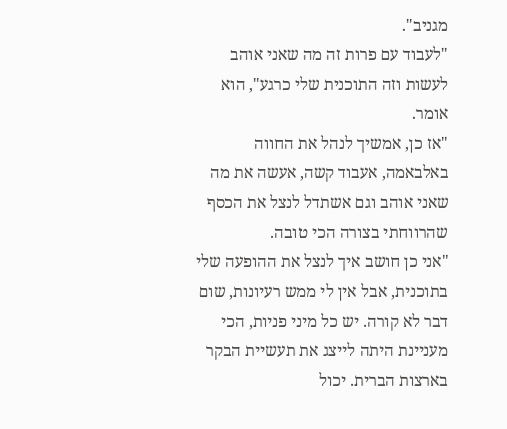מגניב".
"לעבוד עם פרות זה מה שאני אוהב לעשות וזה התוכנית שלי כרגע", הוא אומר.
"אז כן, אמשיך לנהל את החווה באלבאמה, אעבוד קשה, אעשה את מה שאני אוהב וגם אשתדל לנצל את הכסף שהרווחתי בצורה הכי טובה.
"אני כן חושב איך לנצל את ההופעה שלי בתוכנית, אבל אין לי ממש רעיונות, שום דבר לא קורה. יש כל מיני פניות, הכי מעניינת היתה לייצג את תעשיית הבקר בארצות הברית. יכול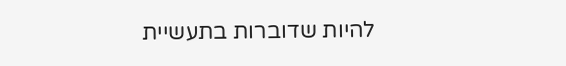להיות שדוברות בתעשיית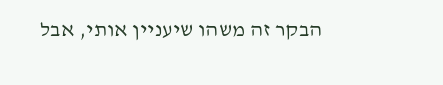הבקר זה משהו שיעניין אותי, אבל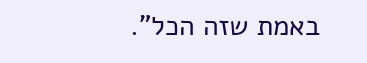באמת שזה הכל".